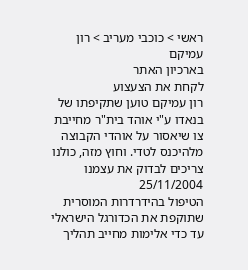ראשי > כוכבי מעריב > רון עמיקם
בארכיון האתר
לקחת את הצעצוע
רון עמיקם טוען שתקיפתו של בנאדו ע"י אוהד בית"ר מחייבת צו שיאסור על אוהדי הקבוצה מלהיכנס לטדי. וחוץ מזה, כולנו צריכים לבדוק את עצמנו
25/11/2004
הטיפול בהידרדרות המוסרית שתוקפת את הכדורגל הישראלי עד כדי אלימות מחייב תהליך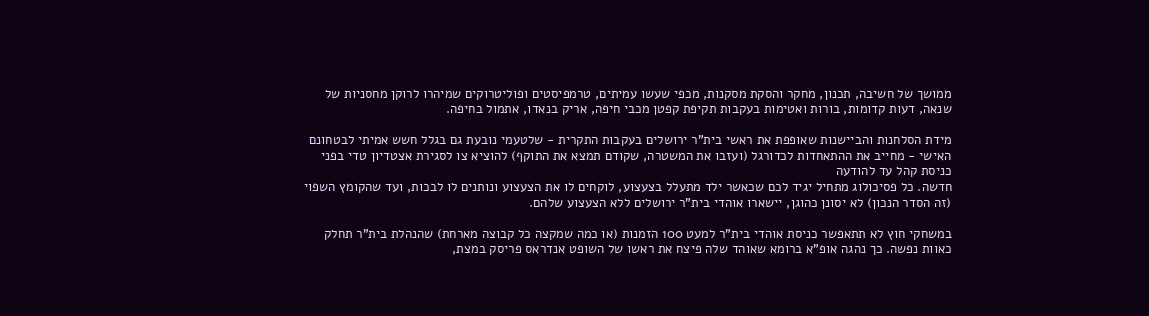ממושך של חשיבה, תכנון, מחקר והסקת מסקנות, מכפי שעשו עמיתים, טרמפיסטים ופוליטרוקים שמיהרו לרוקן מחסניות של שנאה, דעות קדומות, בורות ואטימות בעקבות תקיפת קפטן מכבי חיפה, אריק בנאדו, אתמול בחיפה.

מידת הסלחנות והביישנות שאופפת את ראשי בית"ר ירושלים בעקבות התקרית - שלטעמי נובעת גם בגלל חשש אמיתי לבטחונם האישי - מחייב את ההתאחדות לכדורגל (ועזבו את המשטרה, שקודם תמצא את התוקף) להוציא צו לסגירת אצטדיון טדי בפני כניסת קהל עד להודעה
חדשה. כל פסיכולוג מתחיל יגיד לכם שכאשר ילד מתעלל בצעצוע, לוקחים לו את הצעצוע ונותנים לו לבכות, ועד שהקומץ השפוי (זה הסדר הנכון) לא יסונן כהוגן, יישארו אוהדי בית"ר ירושלים ללא הצעצוע שלהם.

במשחקי חוץ לא תתאפשר כניסת אוהדי בית"ר למעט 100 הזמנות (או כמה שמקצה כל קבוצה מארחת) שהנהלת בית"ר תחלק כאוות נפשה. כך נהגה אופ"א ברומא שאוהד שלה פיצח את ראשו של השופט אנדראס פריסק במצת,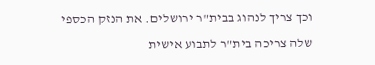וכך צריך לנהוג בבית"ר ירושלים. את הנזק הכספי שלה צריכה בית"ר לתבוע אישית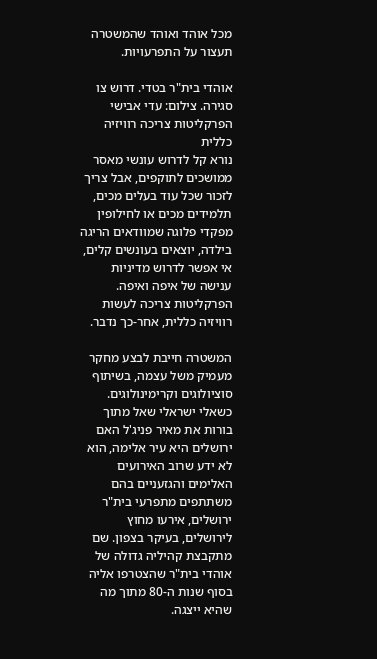מכל אוהד ואוהד שהמשטרה תעצור על התפרעויות.

אוהדי בית"ר בטדי. דרוש צו סגירה. צילום: עדי אבישי
הפרקליטות צריכה רוויזיה כללית
נורא קל לדרוש עונשי מאסר ממושכים לתוקפים, אבל צריך לזכור שכל עוד בעלים מכים, תלמידים מכים או לחילופין מפקדי פלוגה שמוודאים הריגה בילדה, יוצאים בעונשים קלים, אי אפשר לדרוש מדיניות ענישה של איפה ואיפה. הפרקליטות צריכה לעשות רוויזיה כללית, אחר-כך נדבר.

המשטרה חייבת לבצע מחקר מעמיק משל עצמה, בשיתוף סוציולוגים וקרימינולוגים. כשאלי ישראלי שאל מתוך בורות את מאיר פניג'ל האם ירושלים היא עיר אלימה, הוא לא ידע שרוב האירועים האלימים והגזעניים בהם משתתפים מתפרעי בית"ר ירושלים, אירעו מחוץ לירושלים, בעיקר בצפון. שם מתקבצת קהיליה גדולה של אוהדי בית"ר שהצטרפו אליה בסוף שנות ה-80 מתוך מה שהיא ייצגה.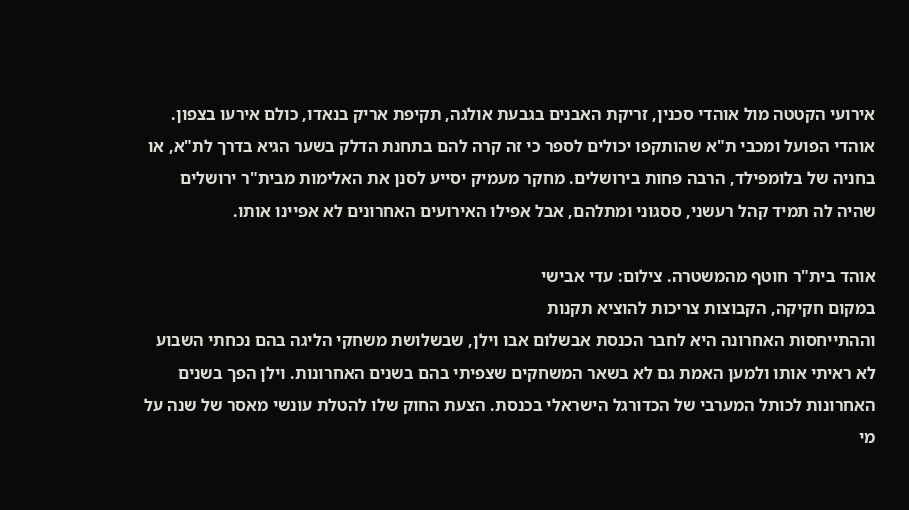אירועי הקטטה מול אוהדי סכנין, זריקת האבנים בגבעת אולגה, תקיפת אריק בנאדו, כולם אירעו בצפון. אוהדי הפועל ומכבי ת"א שהותקפו יכולים לספר כי זה קרה להם בתחנת הדלק בשער הגיא בדרך לת"א, או בחניה של בלומפילד, הרבה פחות בירושלים. מחקר מעמיק יסייע לסנן את האלימות מבית"ר ירושלים שהיה לה תמיד קהל רעשני, ססגוני ומתלהם, אבל אפילו האירועים האחרונים לא אפיינו אותו.

אוהד בית"ר חוטף מהמשטרה. צילום: עדי אבישי
במקום חקיקה, הקבוצות צריכות להוציא תקנות
וההתייחסות האחרונה היא לחבר הכנסת אבשלום אבו וילן, שבשלושת משחקי הליגה בהם נכחתי השבוע לא ראיתי אותו ולמען האמת גם לא בשאר המשחקים שצפיתי בהם בשנים האחרונות. וילן הפך בשנים האחרונות לכותל המערבי של הכדורגל הישראלי בכנסת. הצעת החוק שלו להטלת עונשי מאסר של שנה על מי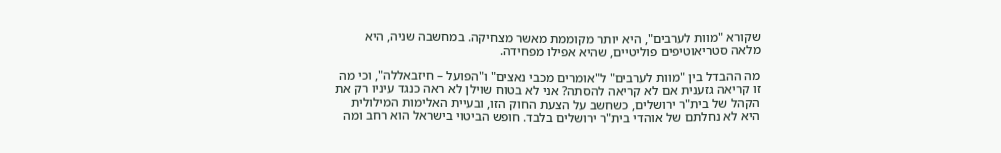שקורא "מוות לערבים", היא יותר מקוממת מאשר מצחיקה. במחשבה שניה, היא מלאה סטריאוטיפים פוליטיים, שהיא אפילו מפחידה.

מה ההבדל בין "מוות לערבים" ל"אומרים מכבי נאצים" ו"הפועל – חיזבאללה", וכי מה זו קריאה גזענית אם לא קריאה להסתה? אני לא בטוח שוילן לא ראה כנגד עיניו רק את הקהל של בית"ר ירושלים, כשחשב על הצעת החוק הזו, ובעיית האלימות המילולית היא לא נחלתם של אוהדי בית"ר ירושלים בלבד. חופש הביטוי בישראל הוא רחב ומה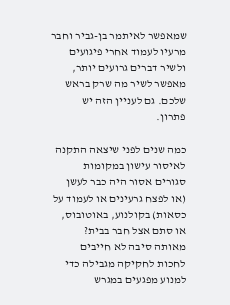שמאפשר לאיתמר בן-גביר וחבר מרעיו לעמוד אחרי פיגועים ולשיר דברים גרועים יותר, מאפשר לשיר מה שרק בראש שלכם. גם לעניין הזה יש פתרון.

כמה שנים לפני שיצאה התקנה לאיסור עישון במקומות סגורים אסור היה כבר לעשן (או לפצח גרעינים או לעמוד על כסאות) בקולנוע, באוטובוס, או סתם אצל חבר בבית? מאותה סיבה לא חייבים לחכות לחקיקה מגבילה כדי למנוע מפגעים במגרש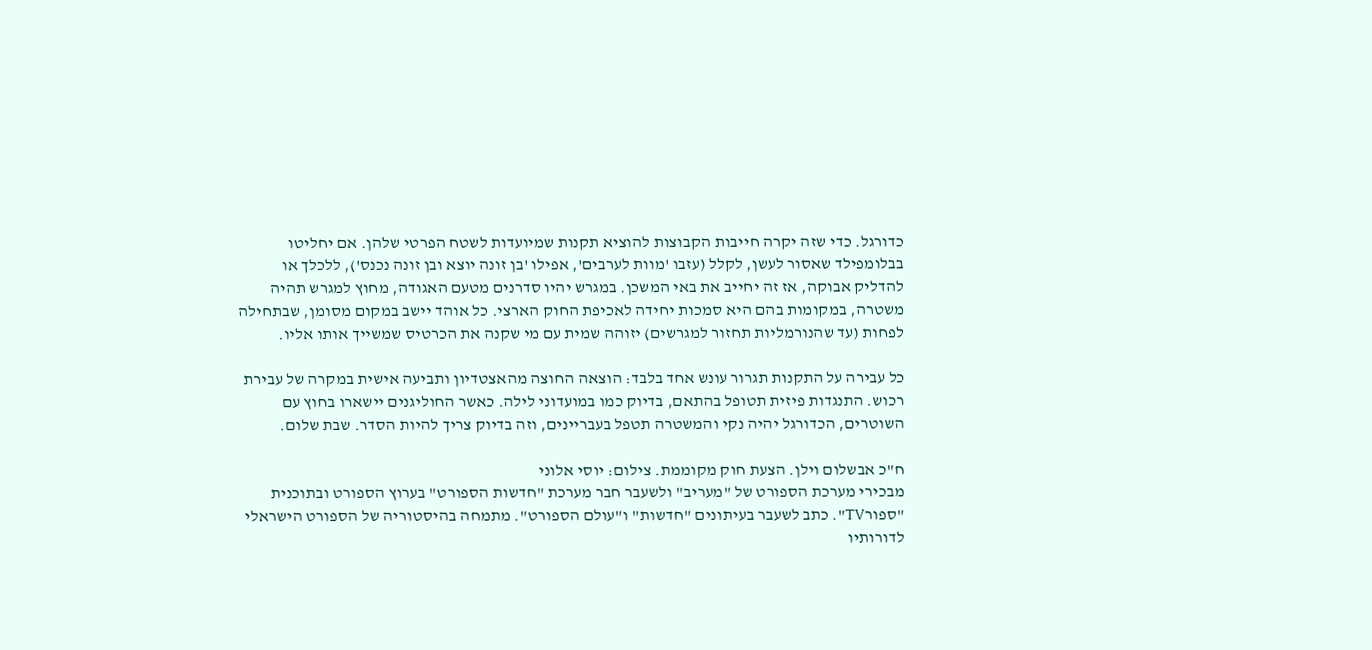כדורגל. כדי שזה יקרה חייבות הקבוצות להוציא תקנות שמיועדות לשטח הפרטי שלהן. אם יחליטו בבלומפילד שאסור לעשן, לקלל (עזבו 'מוות לערבים', אפילו 'בן זונה יוצא ובן זונה נכנס'), ללכלך או להדליק אבוקה, אז זה יחייב את באי המשכן. במגרש יהיו סדרנים מטעם האגודה, מחוץ למגרש תהיה משטרה, במקומות בהם היא סמכות יחידה לאכיפת החוק הארצי. כל אוהד יישב במקום מסומן, שבתחילה לפחות (עד שהנורמליות תחזור למגרשים) יזוהה שמית עם מי שקנה את הכרטיס שמשייך אותו אליו.

כל עבירה על התקנות תגרור עונש אחד בלבד: הוצאה החוצה מהאצטדיון ותביעה אישית במקרה של עבירת רכוש. התנגדות פיזית תטופל בהתאם, בדיוק כמו במועדוני לילה. כאשר החוליגנים יישארו בחוץ עם השוטרים, הכדורגל יהיה נקי והמשטרה תטפל בעבריינים, וזה בדיוק צריך להיות הסדר. שבת שלום.

ח"כ אבשלום וילן. הצעת חוק מקוממת. צילום: יוסי אלוני
מבכירי מערכת הספורט של "מעריב" ולשעבר חבר מערכת "חדשות הספורט" בערוץ הספורט ובתוכנית "ספורTV". כתב לשעבר בעיתונים "חדשות" ו"עולם הספורט". מתמחה בהיסטוריה של הספורט הישראלי לדורותיו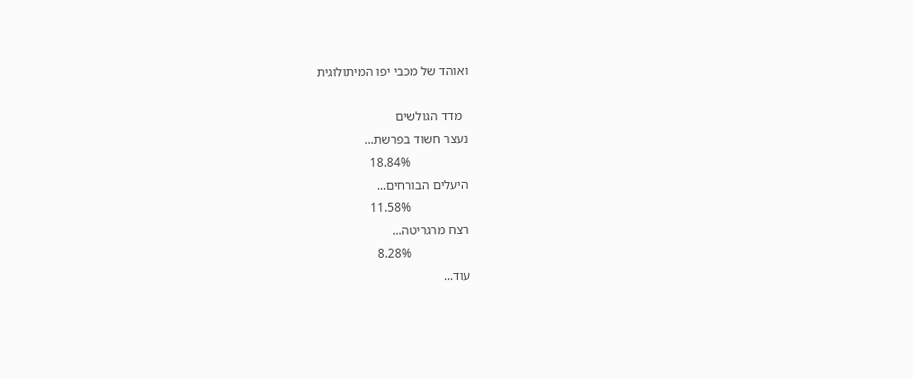ואוהד של מכבי יפו המיתולוגית

  מדד הגולשים
נעצר חשוד בפרשת...
                  18.84%
היעלים הבורחים...
                  11.58%
רצח מרגריטה...
                  8.28%
עוד...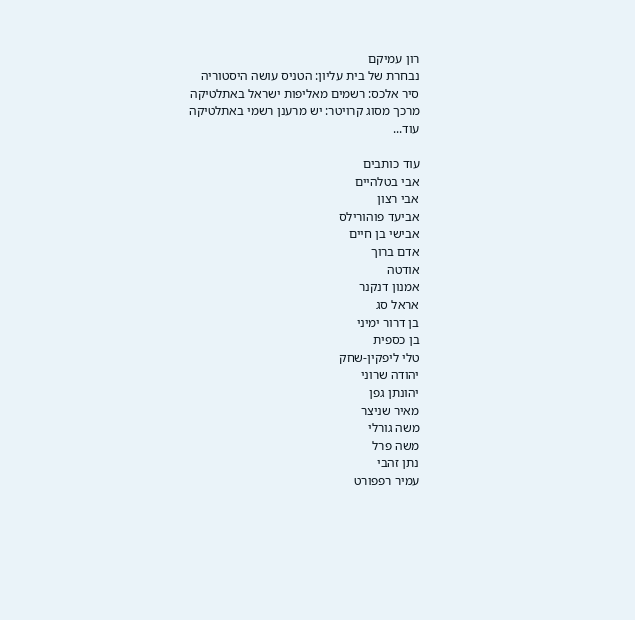רון עמיקם
נבחרת של בית עליון: הטניס עושה היסטוריה
סיר אלכס: רשמים מאליפות ישראל באתלטיקה
מרכך מסוג קרויטר: יש מרענן רשמי באתלטיקה
עוד...

עוד כותבים
אבי בטלהיים
אבי רצון
אביעד פוהורילס
אבישי בן חיים
אדם ברוך
אודטה
אמנון דנקנר
אראל סג
בן דרור ימיני
בן כספית
טלי ליפקין-שחק
יהודה שרוני
יהונתן גפן
מאיר שניצר
משה גורלי
משה פרל
נתן זהבי
עמיר רפפורט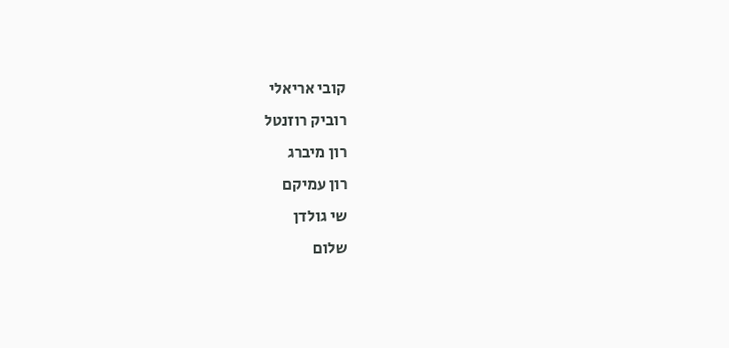קובי אריאלי
רוביק רוזנטל
רון מיברג
רון עמיקם
שי גולדן
שלום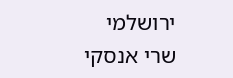ירושלמי
שרי אנסקי